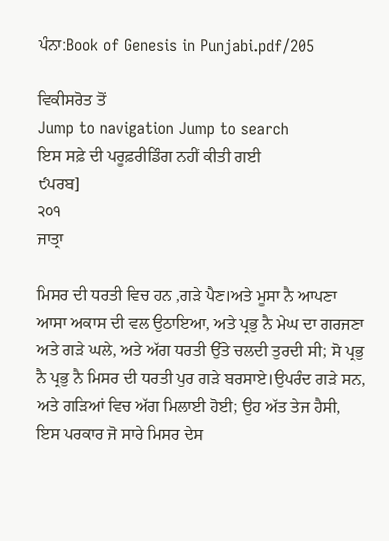ਪੰਨਾ:Book of Genesis in Punjabi.pdf/205

ਵਿਕੀਸਰੋਤ ਤੋਂ
Jump to navigation Jump to search
ਇਸ ਸਫ਼ੇ ਦੀ ਪਰੂਫ਼ਰੀਡਿੰਗ ਨਹੀਂ ਕੀਤੀ ਗਈ
੯ਪਰਬ]
੨੦੧
ਜਾਤ੍ਰਾ

ਮਿਸਰ ਦੀ ਧਰਤੀ ਵਿਚ ਹਨ ,ਗੜੇ ਪੈਣ।ਅਤੇ ਮੂਸਾ ਨੈ ਆਪਣਾ ਆਸਾ ਅਕਾਸ ਦੀ ਵਲ ਉਠਾਇਆ, ਅਤੇ ਪ੍ਰਭੁ ਨੈ ਮੇਘ ਦਾ ਗਰਜਣਾ ਅਤੇ ਗੜੇ ਘਲੇ, ਅਤੇ ਅੱਗ ਧਰਤੀ ਉੱਤੇ ਚਲਦੀ ਤੁਰਦੀ ਸੀ; ਸੋ ਪ੍ਰਭੁ ਨੈ ਪ੍ਰਭੁ ਨੈ ਮਿਸਰ ਦੀ ਧਰਤੀ ਪੁਰ ਗੜੇ ਬਰਸਾਏ।ਉਪਰੰਦ ਗੜੇ ਸਨ, ਅਤੇ ਗੜਿਆਂ ਵਿਚ ਅੱਗ ਮਿਲਾਈ ਹੋਈ; ਉਹ ਅੱਤ ਤੇਜ ਹੈਸੀ, ਇਸ ਪਰਕਾਰ ਜੋ ਸਾਰੇ ਮਿਸਰ ਦੇਸ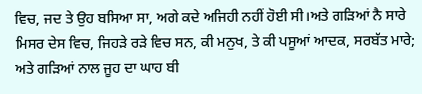ਵਿਚ, ਜਦ ਤੇ ਉਹ ਬਸਿਆ ਸਾ, ਅਗੇ ਕਦੇ ਅਜਿਹੀ ਨਹੀਂ ਹੋਈ ਸੀ।ਅਤੇ ਗੜਿਆਂ ਨੈ ਸਾਰੇ ਮਿਸਰ ਦੇਸ ਵਿਚ, ਜਿਹੜੇ ਰੜੇ ਵਿਚ ਸਨ, ਕੀ ਮਨੁਖ, ਤੇ ਕੀ ਪਸੂਆਂ ਆਦਕ, ਸਰਬੱਤ ਮਾਰੇ; ਅਤੇ ਗੜਿਆਂ ਨਾਲ ਜੂਹ ਦਾ ਘਾਹ ਬੀ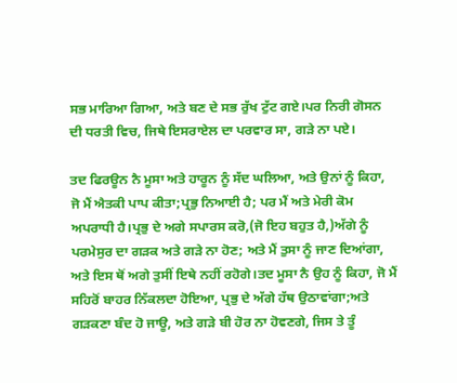ਸਭ ਮਾਰਿਆ ਗਿਆ, ਅਤੇ ਬਣ ਦੇ ਸਭ ਰੁੱਖ ਟੁੱਟ ਗਏ।ਪਰ ਨਿਰੀ ਗੋਸਨ ਦੀ ਧਰਤੀ ਵਿਚ, ਜਿਥੇ ਇਸਰਾਏਲ ਦਾ ਪਰਵਾਰ ਸਾ, ਗੜੇ ਨਾ ਪਏ।

ਤਦ ਫਿਰਊਨ ਨੈ ਮੂਸਾ ਅਤੇ ਹਾਰੂਨ ਨੂੰ ਸੱਦ ਘਲਿਆ, ਅਤੇ ਉਨਾਂ ਨੂੰ ਕਿਹਾ, ਜੋ ਮੈਂ ਐਤਕੀ ਪਾਪ ਕੀਤਾ;ਪ੍ਰਭੁ ਨਿਆਈ ਹੈ; ਪਰ ਮੈਂ ਅਤੇ ਮੇਰੀ ਕੋਮ ਅਪਰਾਧੀ ਹੈ।ਪ੍ਰਭੁ ਦੇ ਅਗੇ ਸਪਾਰਸ ਕਰੋ,(ਜੋ ਇਹ ਬਹੁਤ ਹੈ,)ਅੱਗੇ ਨੂੰ ਪਰਮੇਸੁਰ ਦਾ ਗੜਕ ਅਤੇ ਗੜੇ ਨਾ ਹੋਣ; ਅਤੇ ਮੈਂ ਤੁਸਾ ਨੂੰ ਜਾਣ ਦਿਆਂਗਾ, ਅਤੇ ਇਸ ਥੋਂ ਅਗੇ ਤੁਸੀਂ ਇਥੇ ਨਹੀਂ ਰਹੋਗੇ।ਤਦ ਮੂਸਾ ਨੈ ਉਹ ਨੂੰ ਕਿਹਾ, ਜੋ ਮੈਂ ਸਹਿਰੋਂ ਬਾਹਰ ਨਿੱਕਲਦਾ ਹੋਇਆ, ਪ੍ਰਭੁ ਦੇ ਅੱਗੇ ਹੱਥ ਉਠਾਵਾਂਗਾ;ਅਤੇ ਗੜਕਣਾ ਬੰਦ ਹੋ ਜਾਊ, ਅਤੇ ਗੜੇ ਬੀ ਹੋਰ ਨਾ ਹੋਵਣਗੇ, ਜਿਸ ਤੇ ਤੂੰ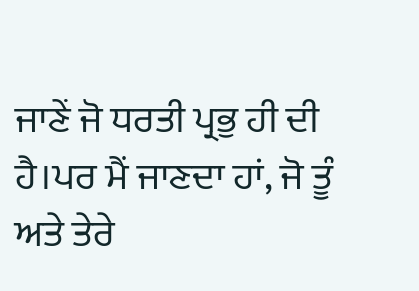ਜਾਣੇਂ ਜੋ ਧਰਤੀ ਪ੍ਰਭੁ ਹੀ ਦੀ ਹੈ।ਪਰ ਮੈਂ ਜਾਣਦਾ ਹਾਂ, ਜੋ ਤੂੰ ਅਤੇ ਤੇਰੇ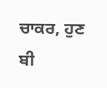ਚਾਕਰ, ਹੁਣ ਬੀ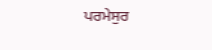ਪਰਮੇਸੁਰ